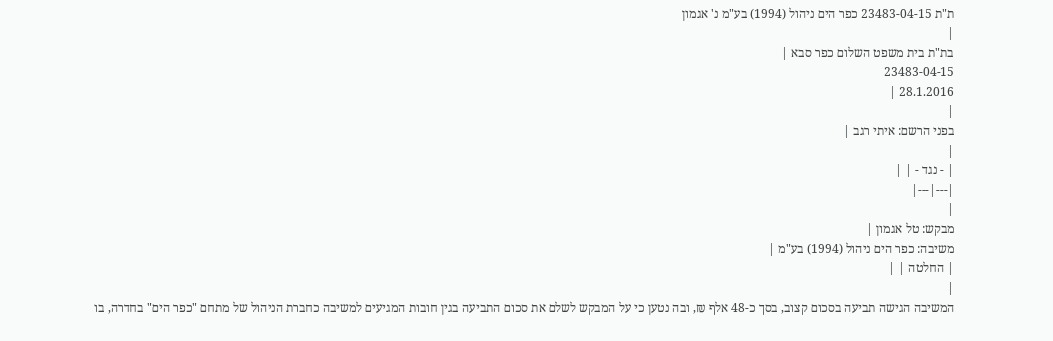ת"ת 23483-04-15 כפר הים ניהול (1994) בע"מ נ' אגמון
|
בת"ת בית משפט השלום כפר סבא |
23483-04-15
28.1.2016 |
|
בפני הרשם: איתי רגב |
|
| - נגד - | |
|---|---|
|
מבקש: טל אגמון |
משיבה: כפר הים ניהול (1994) בע"מ |
| החלטה | |
|
המשיבה הגישה תביעה בסכום קצוב, בסך כ-48 אלף ₪, ובה נטען כי על המבקש לשלם את סכום התביעה בגין חובות המגיעים למשיבה כחברת הניהול של מתחם "כפר הים" בחדרה, בו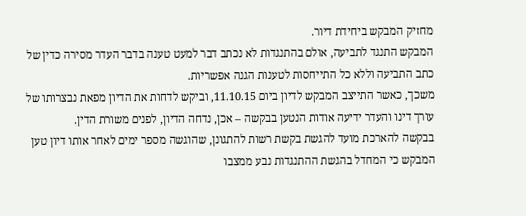מחזיק המבקש ביחידת דיור.
המבקש התנגד לתביעה, אולם בהתנגדות לא נכתב דבר למעט טענה בדבר העדר מסירה כדין של כתב התביעה וללא כל התייחסות לטענות הגנה אפשריות.
משכך, כאשר התייצב המבקש לדיון ביום 11.10.15, וביקש לדחות את הדיון מפאת נבצרותו של עורך דינו והעדר ידיעה אודות הנטען בבקשה – אכן, נדחה הדיון, לפנים משורת הדין.
בבקשה להארכת מועד להגשת בקשת רשות להתגונן, שהוגשה מספר ימים לאחר אותו דיון טען המבקש כי המחדל בהגשת ההתנגדות נבע ממצבו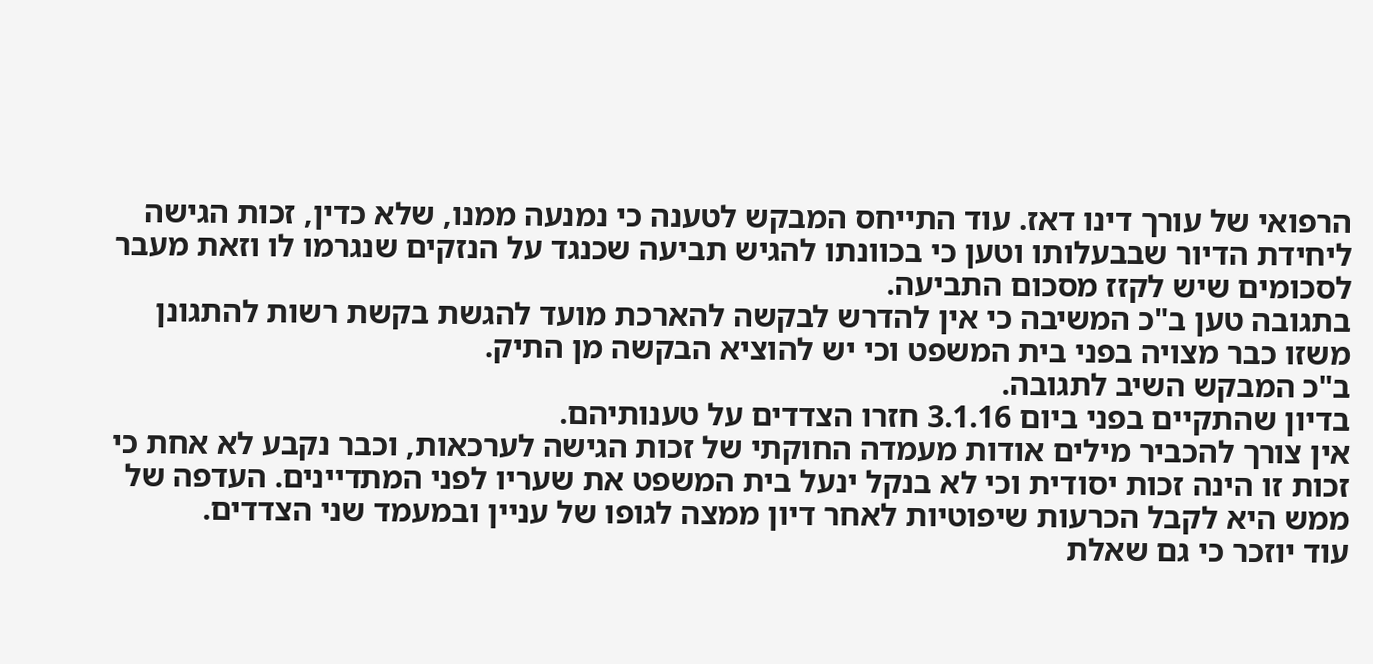הרפואי של עורך דינו דאז. עוד התייחס המבקש לטענה כי נמנעה ממנו, שלא כדין, זכות הגישה ליחידת הדיור שבבעלותו וטען כי בכוונתו להגיש תביעה שכנגד על הנזקים שנגרמו לו וזאת מעבר לסכומים שיש לקזז מסכום התביעה.
בתגובה טען ב"כ המשיבה כי אין להדרש לבקשה להארכת מועד להגשת בקשת רשות להתגונן משזו כבר מצויה בפני בית המשפט וכי יש להוציא הבקשה מן התיק.
ב"כ המבקש השיב לתגובה.
בדיון שהתקיים בפני ביום 3.1.16 חזרו הצדדים על טענותיהם.
אין צורך להכביר מילים אודות מעמדה החוקתי של זכות הגישה לערכאות, וכבר נקבע לא אחת כי זכות זו הינה זכות יסודית וכי לא בנקל ינעל בית המשפט את שעריו לפני המתדיינים. העדפה של ממש היא לקבל הכרעות שיפוטיות לאחר דיון ממצה לגופו של עניין ובמעמד שני הצדדים.
עוד יוזכר כי גם שאלת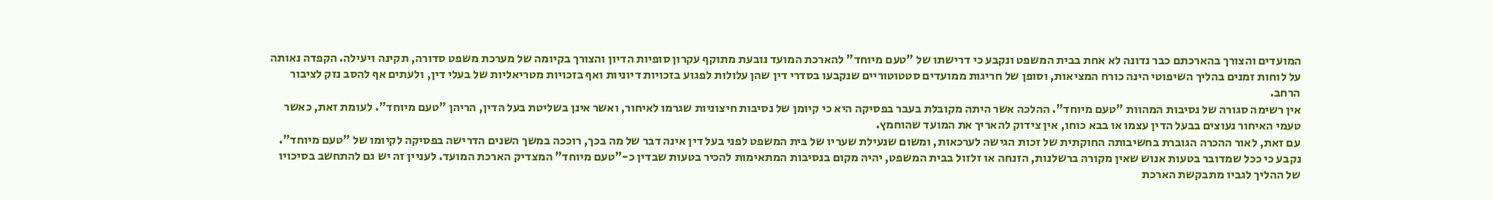המועדים והצורך בהארכתם כבר נדונה לא אחת בבית המשפט ונקבע כי דרישתו של "טעם מיוחד" להארכת המועד נובעת מתוקף עקרון סופיות הדיון והצורך בקיומה של מערכת משפט סדורה, תקינה ויעילה. הקפדה נאותה על לוחות זמנים בהליך השיפוטי הינה כורח המציאות, וסופן של חריגות ממועדים סטטוטוריים שנקבעו בסדרי דין שהן עלולות לפגוע בזכויות דיוניות ואף בזכויות מטריאליות של בעלי דין, ולעתים אף להסב נזק לציבור הרחב.
אין רשימה סגורה של נסיבות המהוות "טעם מיוחד". ההלכה אשר היתה מקובלת בעבר בפסיקה היא כי קיומן של נסיבות חיצוניות שגרמו לאיחור, ואשר אינן בשליטת בעל הדין, הריהן "טעם מיוחד". לעומת זאת, כאשר טעמי האיחור נעוצים בבעל הדין עצמו או בבא כוחו, אין צידוק להאריך את המועד שהוחמץ.
עם זאת, לאור ההכרה הגוברת בחשיבותה החוקתית של זכות הגישה לערכאות, ומשום שנעילת שעריו של בית המשפט לפני בעל דין אינה דבר של מה בכך, רוככה במשך השנים הדרישה בפסיקה לקיומו של "טעם מיוחד". נקבע כי ככל שמדובר בטעות אנוש שאין מקורה ברשלנות, הזנחה או זלזול בבית המשפט, יהיה מקום בנסיבות המתאימות להכיר בטעות שבדין כ-"טעם מיוחד" המצדיק הארכת המועד. לעניין זה יש גם להתחשב בסיכויו של ההליך לגביו מתבקשת הארכת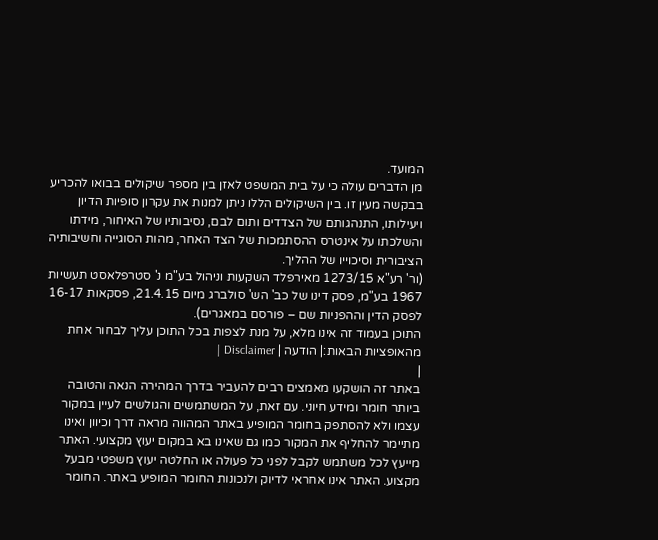המועד.
מן הדברים עולה כי על בית המשפט לאזן בין מספר שיקולים בבואו להכריע בבקשה מעין זו. בין השיקולים הללו ניתן למנות את עקרון סופיות הדיון ויעילותו, התנהגותם של הצדדים ותום לבם, נסיבותיו של האיחור, מידתו והשלכתו על אינטרס ההסתמכות של הצד האחר, מהות הסוגייה וחשיבותיה הציבורית וסיכוייו של ההליך.
(ור' רע"א 1273/15 מאירפלד השקעות וניהול בע"מ נ' סטרפלאסט תעשיות 1967 בע"מ, פסק דינו של כב' הש' סולברג מיום 21.4.15, פסקאות 16-17 לפסק הדין וההפניות שם – פורסם במאגרים).
התוכן בעמוד זה אינו מלא, על מנת לצפות בכל התוכן עליך לבחור אחת מהאופציות הבאות:| הודעה | Disclaimer |
|
באתר זה הושקעו מאמצים רבים להעביר בדרך המהירה הנאה והטובה ביותר חומר ומידע חיוני. עם זאת, על המשתמשים והגולשים לעיין במקור עצמו ולא להסתפק בחומר המופיע באתר המהווה מראה דרך וכיוון ואינו מתיימר להחליף את המקור כמו גם שאינו בא במקום יעוץ מקצועי. האתר מייעץ לכל משתמש לקבל לפני כל פעולה או החלטה יעוץ משפטי מבעל מקצוע. האתר אינו אחראי לדיוק ולנכונות החומר המופיע באתר. החומר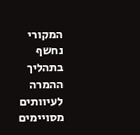המקורי נחשף בתהליך ההמרה לעיוותים מסויימים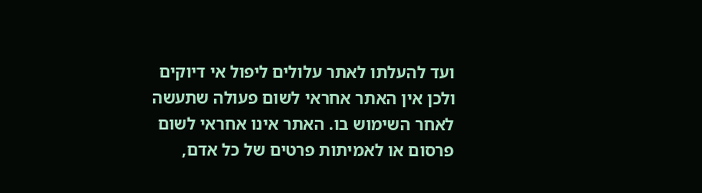ועד להעלתו לאתר עלולים ליפול אי דיוקים ולכן אין האתר אחראי לשום פעולה שתעשה לאחר השימוש בו. האתר אינו אחראי לשום פרסום או לאמיתות פרטים של כל אדם,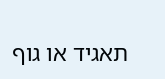תאגיד או גוף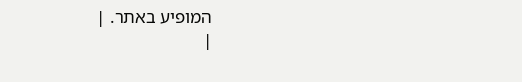המופיע באתר. |
|